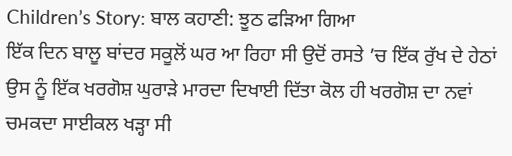Children’s Story: ਬਾਲ ਕਹਾਣੀ: ਝੂਠ ਫੜਿਆ ਗਿਆ
ਇੱਕ ਦਿਨ ਬਾਲੂ ਬਾਂਦਰ ਸਕੂਲੋਂ ਘਰ ਆ ਰਿਹਾ ਸੀ ਉਦੋਂ ਰਸਤੇ ’ਚ ਇੱਕ ਰੁੱਖ ਦੇ ਹੇਠਾਂ ਉਸ ਨੂੰ ਇੱਕ ਖਰਗੋਸ਼ ਘੁਰਾੜੇ ਮਾਰਦਾ ਦਿਖਾਈ ਦਿੱਤਾ ਕੋਲ ਹੀ ਖਰਗੋਸ਼ ਦਾ ਨਵਾਂ ਚਮਕਦਾ ਸਾਈਕਲ ਖੜ੍ਹਾ ਸੀ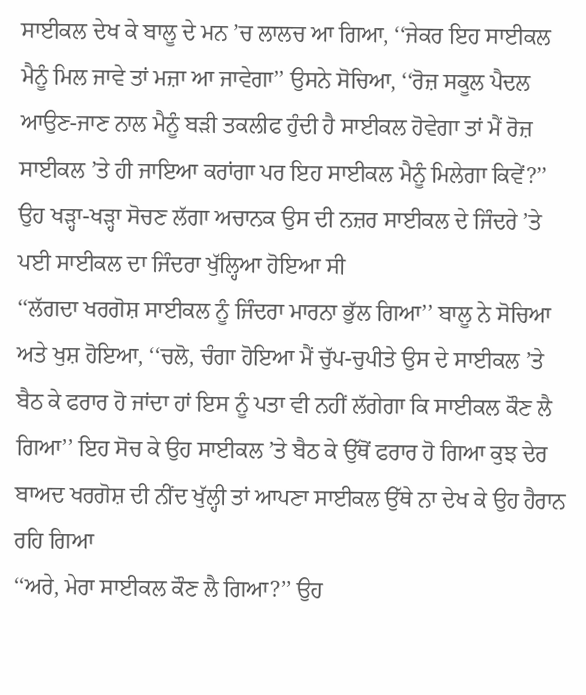ਸਾਈਕਲ ਦੇਖ ਕੇ ਬਾਲੂ ਦੇ ਮਨ ’ਚ ਲਾਲਚ ਆ ਗਿਆ, ‘‘ਜੇਕਰ ਇਹ ਸਾਈਕਲ ਮੈਨੂੰ ਮਿਲ ਜਾਵੇ ਤਾਂ ਮਜ਼ਾ ਆ ਜਾਵੇਗਾ’’ ਉਸਨੇ ਸੋਚਿਆ, ‘‘ਰੋਜ਼ ਸਕੂਲ ਪੈਦਲ ਆਉਣ-ਜਾਣ ਨਾਲ ਮੈਨੂੰ ਬੜੀ ਤਕਲੀਫ ਹੁੰਦੀ ਹੈ ਸਾਈਕਲ ਹੋਵੇਗਾ ਤਾਂ ਮੈਂ ਰੋਜ਼ ਸਾਈਕਲ ’ਤੇ ਹੀ ਜਾਇਆ ਕਰਾਂਗਾ ਪਰ ਇਹ ਸਾਈਕਲ ਮੈਨੂੰ ਮਿਲੇਗਾ ਕਿਵੇਂ?’’ ਉਹ ਖੜ੍ਹਾ-ਖੜ੍ਹਾ ਸੋਚਣ ਲੱਗਾ ਅਚਾਨਕ ਉਸ ਦੀ ਨਜ਼ਰ ਸਾਈਕਲ ਦੇ ਜਿੰਦਰੇ ’ਤੇ ਪਈ ਸਾਈਕਲ ਦਾ ਜਿੰਦਰਾ ਖੁੱਲ੍ਹਿਆ ਹੋਇਆ ਸੀ
‘‘ਲੱਗਦਾ ਖਰਗੋਸ਼ ਸਾਈਕਲ ਨੂੰ ਜਿੰਦਰਾ ਮਾਰਨਾ ਭੁੱਲ ਗਿਆ’’ ਬਾਲੂ ਨੇ ਸੋਚਿਆ ਅਤੇ ਖੁਸ਼ ਹੋਇਆ, ‘‘ਚਲੋ, ਚੰਗਾ ਹੋਇਆ ਮੈਂ ਚੁੱਪ-ਚੁਪੀਤੇ ਉਸ ਦੇ ਸਾਈਕਲ ’ਤੇ ਬੈਠ ਕੇ ਫਰਾਰ ਹੋ ਜਾਂਦਾ ਹਾਂ ਇਸ ਨੂੰ ਪਤਾ ਵੀ ਨਹੀਂ ਲੱਗੇਗਾ ਕਿ ਸਾਈਕਲ ਕੌਣ ਲੈ ਗਿਆ’’ ਇਹ ਸੋਚ ਕੇ ਉਹ ਸਾਈਕਲ ’ਤੇ ਬੈਠ ਕੇ ਉੱਥੋਂ ਫਰਾਰ ਹੋ ਗਿਆ ਕੁਝ ਦੇਰ ਬਾਅਦ ਖਰਗੋਸ਼ ਦੀ ਨੀਂਦ ਖੁੱਲ੍ਹੀ ਤਾਂ ਆਪਣਾ ਸਾਈਕਲ ਉੱਥੇ ਨਾ ਦੇਖ ਕੇ ਉਹ ਹੈਰਾਨ ਰਹਿ ਗਿਆ
‘‘ਅਰੇ, ਮੇਰਾ ਸਾਈਕਲ ਕੌਣ ਲੈ ਗਿਆ?’’ ਉਹ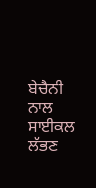ਬੇਚੈਨੀ ਨਾਲ ਸਾਈਕਲ ਲੱਭਣ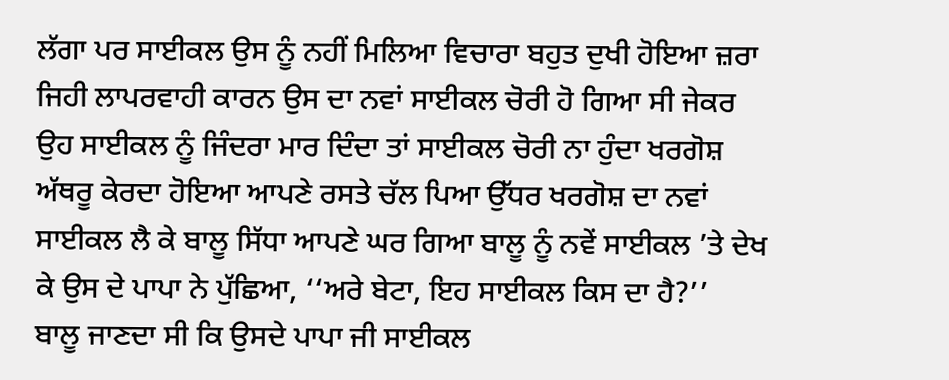ਲੱਗਾ ਪਰ ਸਾਈਕਲ ਉਸ ਨੂੰ ਨਹੀਂ ਮਿਲਿਆ ਵਿਚਾਰਾ ਬਹੁਤ ਦੁਖੀ ਹੋਇਆ ਜ਼ਰਾ ਜਿਹੀ ਲਾਪਰਵਾਹੀ ਕਾਰਨ ਉਸ ਦਾ ਨਵਾਂ ਸਾਈਕਲ ਚੋਰੀ ਹੋ ਗਿਆ ਸੀ ਜੇਕਰ ਉਹ ਸਾਈਕਲ ਨੂੰ ਜਿੰਦਰਾ ਮਾਰ ਦਿੰਦਾ ਤਾਂ ਸਾਈਕਲ ਚੋਰੀ ਨਾ ਹੁੰਦਾ ਖਰਗੋਸ਼ ਅੱਥਰੂ ਕੇਰਦਾ ਹੋਇਆ ਆਪਣੇ ਰਸਤੇ ਚੱਲ ਪਿਆ ਉੱਧਰ ਖਰਗੋਸ਼ ਦਾ ਨਵਾਂ ਸਾਈਕਲ ਲੈ ਕੇ ਬਾਲੂ ਸਿੱਧਾ ਆਪਣੇ ਘਰ ਗਿਆ ਬਾਲੂ ਨੂੰ ਨਵੇਂ ਸਾਈਕਲ ’ਤੇ ਦੇਖ ਕੇ ਉਸ ਦੇ ਪਾਪਾ ਨੇ ਪੁੱਛਿਆ, ‘‘ਅਰੇ ਬੇਟਾ, ਇਹ ਸਾਈਕਲ ਕਿਸ ਦਾ ਹੈ?’’
ਬਾਲੂ ਜਾਣਦਾ ਸੀ ਕਿ ਉਸਦੇ ਪਾਪਾ ਜੀ ਸਾਈਕਲ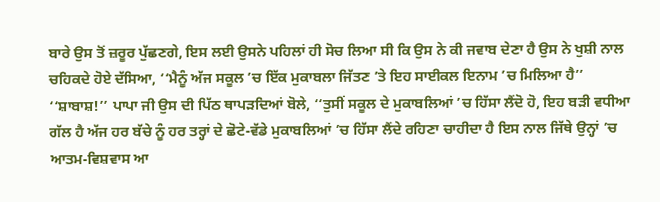ਬਾਰੇ ਉਸ ਤੋਂ ਜ਼ਰੂਰ ਪੁੱਛਣਗੇ, ਇਸ ਲਈ ਉਸਨੇ ਪਹਿਲਾਂ ਹੀ ਸੋਚ ਲਿਆ ਸੀ ਕਿ ਉਸ ਨੇ ਕੀ ਜਵਾਬ ਦੇਣਾ ਹੈ ਉਸ ਨੇ ਖੁਸ਼ੀ ਨਾਲ ਚਹਿਕਦੇ ਹੋਏ ਦੱਸਿਆ, ‘‘ਮੈਨੂੰ ਅੱਜ ਸਕੂਲ ’ਚ ਇੱਕ ਮੁਕਾਬਲਾ ਜਿੱਤਣ ’ਤੇ ਇਹ ਸਾਈਕਲ ਇਨਾਮ ’ਚ ਮਿਲਿਆ ਹੈ’’ ‘‘ਸ਼ਾਬਾਸ਼!’’ ਪਾਪਾ ਜੀ ਉਸ ਦੀ ਪਿੱਠ ਥਾਪੜਦਿਆਂ ਬੋਲੇ, ‘‘ਤੁਸੀਂ ਸਕੂਲ ਦੇ ਮੁਕਾਬਲਿਆਂ ’ਚ ਹਿੱਸਾ ਲੈਂਦੋ ਹੋ, ਇਹ ਬੜੀ ਵਧੀਆ ਗੱਲ ਹੈ ਅੱਜ ਹਰ ਬੱਚੇ ਨੂੰ ਹਰ ਤਰ੍ਹਾਂ ਦੇ ਛੋਟੇ-ਵੱਡੇ ਮੁਕਾਬਲਿਆਂ ’ਚ ਹਿੱਸਾ ਲੈਂਦੇ ਰਹਿਣਾ ਚਾਹੀਦਾ ਹੈ ਇਸ ਨਾਲ ਜਿੱਥੇ ਉਨ੍ਹਾਂ ’ਚ ਆਤਮ-ਵਿਸ਼ਵਾਸ ਆ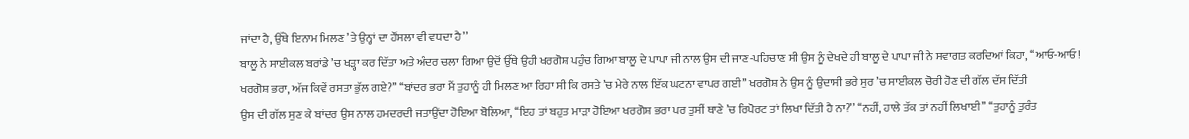ਜਾਂਦਾ ਹੈ, ਉੱਥੇ ਇਨਾਮ ਮਿਲਣ ’ਤੇ ਉਨ੍ਹਾਂ ਦਾ ਹੌਂਸਲਾ ਵੀ ਵਧਦਾ ਹੈ’’
ਬਾਲੂ ਨੇ ਸਾਈਕਲ ਬਰਾਂਡੇ ’ਚ ਖੜ੍ਹਾ ਕਰ ਦਿੱਤਾ ਅਤੇ ਅੰਦਰ ਚਲਾ ਗਿਆ ਉਦੋਂ ਉੱਥੇ ਉਹੀ ਖਰਗੋਸ਼ ਪਹੁੰਚ ਗਿਆ ਬਾਲੂ ਦੇ ਪਾਪਾ ਜੀ ਨਾਲ ਉਸ ਦੀ ਜਾਣ-ਪਹਿਚਾਣ ਸੀ ਉਸ ਨੂੰ ਦੇਖਦੇ ਹੀ ਬਾਲੂ ਦੇ ਪਾਪਾ ਜੀ ਨੇ ਸਵਾਗਤ ਕਰਦਿਆਂ ਕਿਹਾ, ‘‘ਆਓ-ਆਓ! ਖਰਗੋਸ਼ ਭਰਾ, ਅੱਜ ਕਿਵੇਂ ਰਸਤਾ ਭੁੱਲ ਗਏ?’’ ‘‘ਬਾਂਦਰ ਭਰਾ ਮੈਂ ਤੁਹਾਨੂੰ ਹੀ ਮਿਲਣ ਆ ਰਿਹਾ ਸੀ ਕਿ ਰਸਤੇ ’ਚ ਮੇਰੇ ਨਾਲ ਇੱਕ ਘਟਨਾ ਵਾਪਰ ਗਈ’’ ਖਰਗੋਸ਼ ਨੇ ਉਸ ਨੂੰ ਉਦਾਸੀ ਭਰੇ ਸੁਰ ’ਚ ਸਾਈਕਲ ਚੋਰੀ ਹੋਣ ਦੀ ਗੱਲ ਦੱਸ ਦਿੱਤੀ
ਉਸ ਦੀ ਗੱਲ ਸੁਣ ਕੇ ਬਾਂਦਰ ਉਸ ਨਾਲ ਹਮਦਰਦੀ ਜਤਾਉਂਦਾ ਹੋਇਆ ਬੋਲਿਆ, ‘‘ਇਹ ਤਾਂ ਬਹੁਤ ਮਾੜਾ ਹੋਇਆ ਖਰਗੋਸ਼ ਭਰਾ ਪਰ ਤੁਸੀਂ ਥਾਣੇ ’ਚ ਰਿਪੋਰਟ ਤਾਂ ਲਿਖਾ ਦਿੱਤੀ ਹੈ ਨਾ?’’ ‘‘ਨਹੀਂ, ਹਾਲੇ ਤੱਕ ਤਾਂ ਨਹੀਂ ਲਿਖਾਈ’’ ‘‘ਤੁਹਾਨੂੰ ਤੁਰੰਤ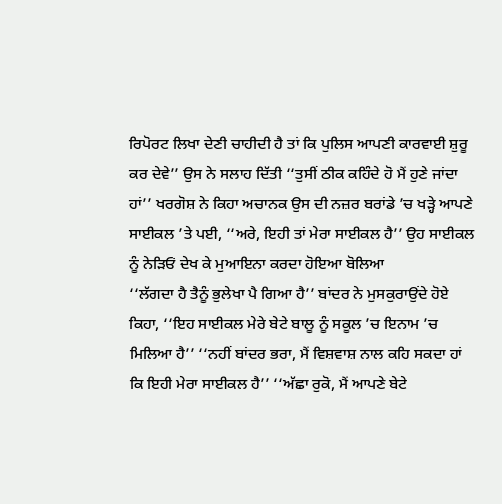ਰਿਪੋਰਟ ਲਿਖਾ ਦੇਣੀ ਚਾਹੀਦੀ ਹੈ ਤਾਂ ਕਿ ਪੁਲਿਸ ਆਪਣੀ ਕਾਰਵਾਈ ਸ਼ੁਰੂ ਕਰ ਦੇਵੇ’’ ਉਸ ਨੇ ਸਲਾਹ ਦਿੱਤੀ ‘‘ਤੁਸੀਂ ਠੀਕ ਕਹਿੰਦੇ ਹੋ ਮੈਂ ਹੁਣੇ ਜਾਂਦਾ ਹਾਂ’’ ਖਰਗੋਸ਼ ਨੇ ਕਿਹਾ ਅਚਾਨਕ ਉਸ ਦੀ ਨਜ਼ਰ ਬਰਾਂਡੇ ’ਚ ਖੜ੍ਹੇ ਆਪਣੇ ਸਾਈਕਲ ’ਤੇ ਪਈ, ‘‘ਅਰੇ, ਇਹੀ ਤਾਂ ਮੇਰਾ ਸਾਈਕਲ ਹੈ’’ ਉਹ ਸਾਈਕਲ ਨੂੰ ਨੇੜਿਓਂ ਦੇਖ ਕੇ ਮੁਆਇਨਾ ਕਰਦਾ ਹੋਇਆ ਬੋਲਿਆ
‘‘ਲੱਗਦਾ ਹੈ ਤੈਨੂੰ ਭੁਲੇਖਾ ਪੈ ਗਿਆ ਹੈ’’ ਬਾਂਦਰ ਨੇ ਮੁਸਕੁਰਾਉਂਦੇ ਹੋਏ ਕਿਹਾ, ‘‘ਇਹ ਸਾਈਕਲ ਮੇਰੇ ਬੇਟੇ ਬਾਲੂ ਨੂੰ ਸਕੂਲ ’ਚ ਇਨਾਮ ’ਚ ਮਿਲਿਆ ਹੈ’’ ‘‘ਨਹੀਂ ਬਾਂਦਰ ਭਰਾ, ਮੈਂ ਵਿਸ਼ਵਾਸ਼ ਨਾਲ ਕਹਿ ਸਕਦਾ ਹਾਂ ਕਿ ਇਹੀ ਮੇਰਾ ਸਾਈਕਲ ਹੈ’’ ‘‘ਅੱਛਾ ਰੁਕੋ, ਮੈਂ ਆਪਣੇ ਬੇਟੇ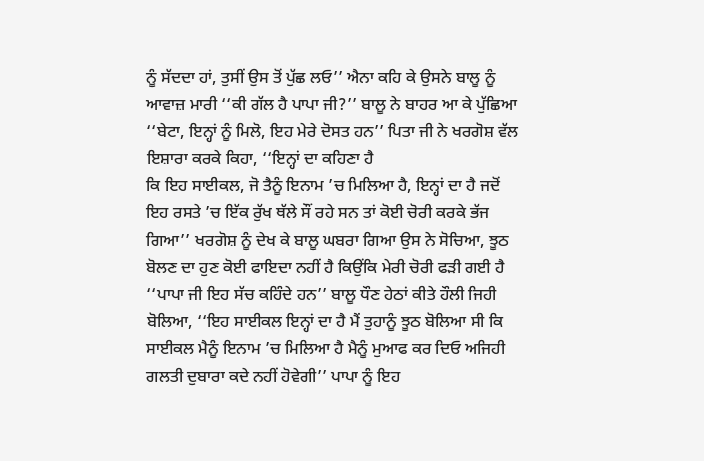ਨੂੰ ਸੱਦਦਾ ਹਾਂ, ਤੁਸੀਂ ਉਸ ਤੋਂ ਪੁੱਛ ਲਓ’’ ਐਨਾ ਕਹਿ ਕੇ ਉਸਨੇ ਬਾਲੂ ਨੂੰ ਆਵਾਜ਼ ਮਾਰੀ ‘‘ਕੀ ਗੱਲ ਹੈ ਪਾਪਾ ਜੀ?’’ ਬਾਲੂ ਨੇ ਬਾਹਰ ਆ ਕੇ ਪੁੱਛਿਆ ‘‘ਬੇਟਾ, ਇਨ੍ਹਾਂ ਨੂੰ ਮਿਲੋ, ਇਹ ਮੇਰੇ ਦੋਸਤ ਹਨ’’ ਪਿਤਾ ਜੀ ਨੇ ਖਰਗੋਸ਼ ਵੱਲ ਇਸ਼ਾਰਾ ਕਰਕੇ ਕਿਹਾ, ‘‘ਇਨ੍ਹਾਂ ਦਾ ਕਹਿਣਾ ਹੈ
ਕਿ ਇਹ ਸਾਈਕਲ, ਜੋ ਤੈਨੂੰ ਇਨਾਮ ’ਚ ਮਿਲਿਆ ਹੈ, ਇਨ੍ਹਾਂ ਦਾ ਹੈ ਜਦੋਂ ਇਹ ਰਸਤੇ ’ਚ ਇੱਕ ਰੁੱਖ ਥੱਲੇ ਸੌਂ ਰਹੇ ਸਨ ਤਾਂ ਕੋਈ ਚੋਰੀ ਕਰਕੇ ਭੱਜ ਗਿਆ’’ ਖਰਗੋਸ਼ ਨੂੰ ਦੇਖ ਕੇ ਬਾਲੂ ਘਬਰਾ ਗਿਆ ਉਸ ਨੇ ਸੋਚਿਆ, ਝੂਠ ਬੋਲਣ ਦਾ ਹੁਣ ਕੋਈ ਫਾਇਦਾ ਨਹੀਂ ਹੈ ਕਿਉਂਕਿ ਮੇਰੀ ਚੋਰੀ ਫੜੀ ਗਈ ਹੈ
‘‘ਪਾਪਾ ਜੀ ਇਹ ਸੱਚ ਕਹਿੰਦੇ ਹਨ’’ ਬਾਲੂ ਧੌਣ ਹੇਠਾਂ ਕੀਤੇ ਹੌਲੀ ਜਿਹੀ ਬੋਲਿਆ, ‘‘ਇਹ ਸਾਈਕਲ ਇਨ੍ਹਾਂ ਦਾ ਹੈ ਮੈਂ ਤੁਹਾਨੂੰ ਝੂਠ ਬੋਲਿਆ ਸੀ ਕਿ ਸਾਈਕਲ ਮੈਨੂੰ ਇਨਾਮ ’ਚ ਮਿਲਿਆ ਹੈ ਮੈਨੂੰ ਮੁਆਫ ਕਰ ਦਿਓ ਅਜਿਹੀ ਗਲਤੀ ਦੁਬਾਰਾ ਕਦੇ ਨਹੀਂ ਹੋਵੇਗੀ’’ ਪਾਪਾ ਨੂੰ ਇਹ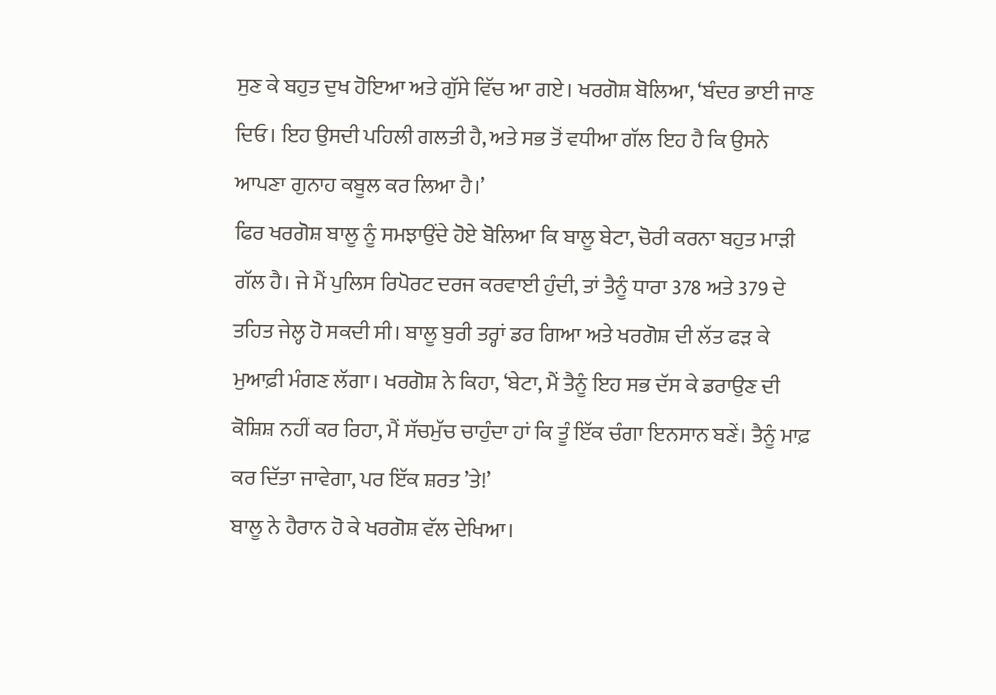ਸੁਣ ਕੇ ਬਹੁਤ ਦੁਖ ਹੋਇਆ ਅਤੇ ਗੁੱਸੇ ਵਿੱਚ ਆ ਗਏ। ਖਰਗੋਸ਼ ਬੋਲਿਆ, ‘ਬੰਦਰ ਭਾਈ ਜਾਣ ਦਿਓ। ਇਹ ਉਸਦੀ ਪਹਿਲੀ ਗਲਤੀ ਹੈ, ਅਤੇ ਸਭ ਤੋਂ ਵਧੀਆ ਗੱਲ ਇਹ ਹੈ ਕਿ ਉਸਨੇ ਆਪਣਾ ਗੁਨਾਹ ਕਬੂਲ ਕਰ ਲਿਆ ਹੈ।’
ਫਿਰ ਖਰਗੋਸ਼ ਬਾਲੂ ਨੂੰ ਸਮਝਾਉਂਦੇ ਹੋਏ ਬੋਲਿਆ ਕਿ ਬਾਲੂ ਬੇਟਾ, ਚੋਰੀ ਕਰਨਾ ਬਹੁਤ ਮਾੜੀ ਗੱਲ ਹੈ। ਜੇ ਮੈਂ ਪੁਲਿਸ ਰਿਪੋਰਟ ਦਰਜ ਕਰਵਾਈ ਹੁੰਦੀ, ਤਾਂ ਤੈਨੂੰ ਧਾਰਾ 378 ਅਤੇ 379 ਦੇ ਤਹਿਤ ਜੇਲ੍ਹ ਹੋ ਸਕਦੀ ਸੀ। ਬਾਲੂ ਬੁਰੀ ਤਰ੍ਹਾਂ ਡਰ ਗਿਆ ਅਤੇ ਖਰਗੋਸ਼ ਦੀ ਲੱਤ ਫੜ ਕੇ ਮੁਆਫ਼ੀ ਮੰਗਣ ਲੱਗਾ। ਖਰਗੋਸ਼ ਨੇ ਕਿਹਾ, ‘ਬੇਟਾ, ਮੈਂ ਤੈਨੂੰ ਇਹ ਸਭ ਦੱਸ ਕੇ ਡਰਾਉਣ ਦੀ ਕੋਸ਼ਿਸ਼ ਨਹੀਂ ਕਰ ਰਿਹਾ, ਮੈਂ ਸੱਚਮੁੱਚ ਚਾਹੁੰਦਾ ਹਾਂ ਕਿ ਤੂੰ ਇੱਕ ਚੰਗਾ ਇਨਸਾਨ ਬਣੇਂ। ਤੈਨੂੰ ਮਾਫ਼ ਕਰ ਦਿੱਤਾ ਜਾਵੇਗਾ, ਪਰ ਇੱਕ ਸ਼ਰਤ ’ਤੇ!’
ਬਾਲੂ ਨੇ ਹੈਰਾਨ ਹੋ ਕੇ ਖਰਗੋਸ਼ ਵੱਲ ਦੇਖਿਆ।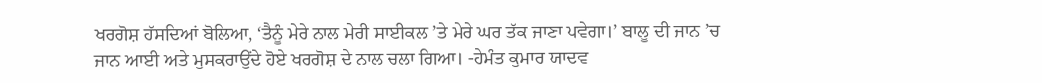ਖਰਗੋਸ਼ ਹੱਸਦਿਆਂ ਬੋਲਿਆ, ‘ਤੈਨੂੰ ਮੇਰੇ ਨਾਲ ਮੇਰੀ ਸਾਈਕਲ ’ਤੇ ਮੇਰੇ ਘਰ ਤੱਕ ਜਾਣਾ ਪਵੇਗਾ।’ ਬਾਲੂ ਦੀ ਜਾਨ ’ਚ ਜਾਨ ਆਈ ਅਤੇ ਮੁਸਕਰਾਉਂਦੇ ਹੋਏ ਖਰਗੋਸ਼ ਦੇ ਨਾਲ ਚਲਾ ਗਿਆ। -ਹੇਮੰਤ ਕੁਮਾਰ ਯਾਦਵ